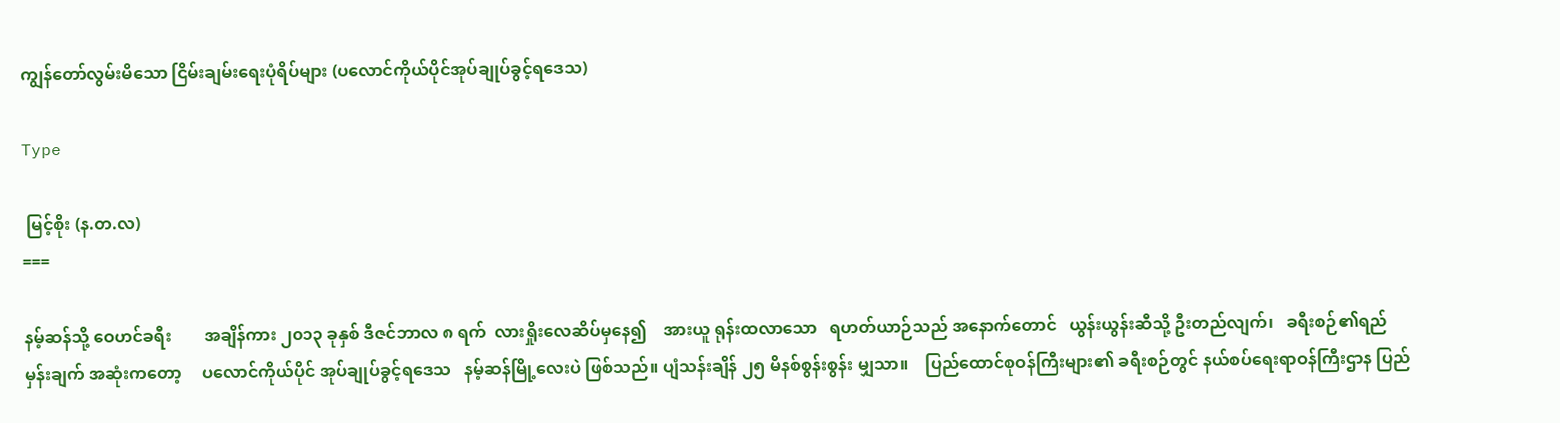ကျွန်တော်လွမ်းမိသော ငြိမ်းချမ်းရေးပုံရိပ်များ (ပလောင်ကိုယ်ပိုင်အုပ်ချုပ်ခွင့်ရဒေသ)

Type

 မြင့်စိုး (န.တ.လ)
===

နမ့်ဆန်သို့ ဝေဟင်ခရီး        အချိန်ကား ၂၀၁၃ ခုနှစ် ဒီဇင်ဘာလ ၈ ရက်  လားရှိုးလေဆိပ်မှနေ၍    အားယူ ရုန်းထလာသော   ရဟတ်ယာဉ်သည် အနောက်တောင်   ယွန်းယွန်းဆီသို့ ဦးတည်လျက်၊   ခရီးစဉ်၏ရည်မှန်းချက် အဆုံးကတော့     ပလောင်ကိုယ်ပိုင် အုပ်ချုပ်ခွင့်ရဒေသ   နမ့်ဆန်မြို့လေးပဲ ဖြစ်သည်။ ပျံသန်းချိန် ၂၅ မိနစ်စွန်းစွန်း မျှသာ။    ပြည်ထောင်စုဝန်ကြီးများ၏ ခရီးစဉ်တွင် နယ်စပ်ရေးရာဝန်ကြီးဌာန ပြည်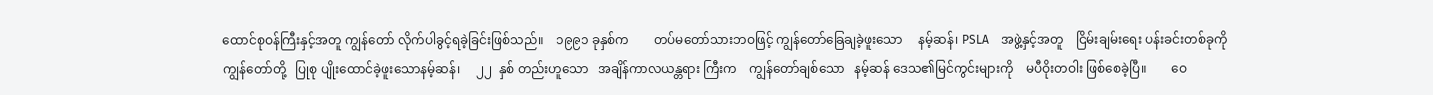ထောင်စုဝန်ကြီးနှင့်အတူ ကျွန်တော် လိုက်ပါခွင့်ရခဲ့ခြင်းဖြစ်သည်။    ၁၉၉၁ ခုနှစ်က        တပ်မတော်သားဘဝဖြင့် ကျွန်တော်ခြေချခဲ့ဖူးသော     နမ့်ဆန်၊ PSLA    အဖွဲ့နှင့်အတူ    ငြိမ်းချမ်းရေး ပန်းခင်းတစ်ခုကို   ကျွန်တော်တို့   ပြုစု ပျိုးထောင်ခဲ့ဖူးသောနမ့်ဆန်၊     ၂၂  နှစ် တည်းဟူသော   အချိန်ကာလယန္တရား ကြီးက    ကျွန်တော်ချစ်သော   နမ့်ဆန် ဒေသ၏မြင်ကွင်းများကို    မပီဝိုးတဝါး ဖြစ်စေခဲ့ပြီ။        ဝေ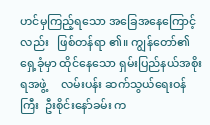ဟင်မှကြည့်ရသော အခြေအနေကြောင့်လည်း   ဖြစ်တန်ရာ ၏။ ကျွန်တော်၏ရှေ့ခုံမှာ ထိုင်နေသော ရှမ်းပြည်နယ်အစိုးရအဖွဲ့     လမ်းပန်း ဆက်သွယ်ရေးဝန်ကြီး  ဦးစိုင်းနော်ခမ်း က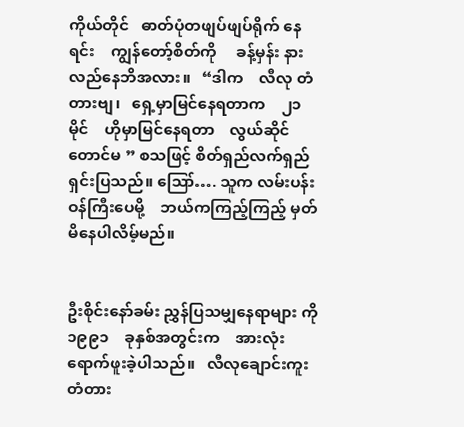ကိုယ်တိုင်   ဓာတ်ပုံတဖျပ်ဖျပ်ရိုက် နေရင်း    ကျွန်တော့်စိတ်ကို     ခန့်မှန်း နားလည်နေဘိအလား။   “ဒါက    လီလု တံတားဗျ၊   ရှေ့မှာမြင်နေရတာက    ၂၁  မိုင်    ဟိုမှာမြင်နေရတာ    လွယ်ဆိုင် တောင်မ ” စသဖြင့် စိတ်ရှည်လက်ရှည် ရှင်းပြသည်။ ဪ…. သူက လမ်းပန်း ဝန်ကြီးပေမို့    ဘယ်ကကြည့်ကြည့် မှတ်မိနေပါလိမ့်မည်။


ဦးစိုင်းနော်ခမ်း ညွှန်ပြသမျှနေရာများ ကို   ၁၉၉၁    ခုနှစ်အတွင်းက    အားလုံး ရောက်ဖူးခဲ့ပါသည်။   လီလုချောင်းကူး တံတား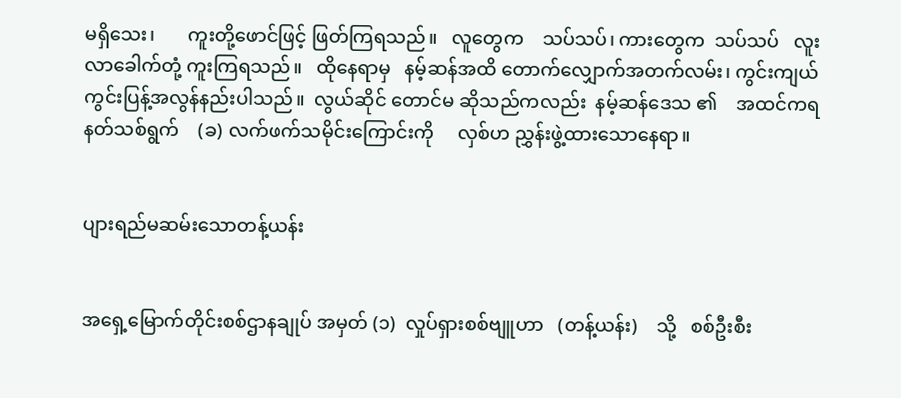မရှိသေး၊       ကူးတို့ဖောင်ဖြင့် ဖြတ်ကြရသည်။   လူတွေက    သပ်သပ်၊ ကားတွေက  သပ်သပ်   လူးလာခေါက်တုံ့ ကူးကြရသည်။   ထိုနေရာမှ   နမ့်ဆန်အထိ တောက်လျှောက်အတက်လမ်း၊ ကွင်းကျယ် ကွင်းပြန့်အလွန်နည်းပါသည်။  လွယ်ဆိုင် တောင်မ ဆိုသည်ကလည်း  နမ့်ဆန်ဒေသ ၏    အထင်ကရ  နတ်သစ်ရွက်    (ခ) လက်ဖက်သမိုင်းကြောင်းကို     လှစ်ဟ ညွှန်းဖွဲ့ထားသောနေရာ။


ပျားရည်မဆမ်းသောတန့်ယန်း


အရှေ့မြောက်တိုင်းစစ်ဌာနချုပ် အမှတ် (၁)  လှုပ်ရှားစစ်ဗျူဟာ   (တန့်ယန်း)    သို့   စစ်ဦးစီး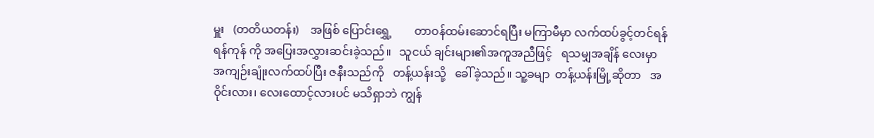မှူး   (တတိယတန်း)    အဖြစ် ပြောင်းရွှေ့        တာဝန်ထမ်းဆောင်ရပြီး မကြာမီမှာ လက်ထပ်ခွင့်တင်ရန် ရန်ကုန် ကို အပြေးအလွှားဆင်းခဲ့သည်။   သူငယ် ချင်းများ၏အကူအညီဖြင့်   ရသမျှအချိန် လေးမှာ       အကျဉ်းချုံးလက်ထပ်ပြီး ဇနီးသည်ကို   တန့်ယန်းသို့   ခေါ်ခဲ့သည်။ သူ့ခမျာ  တန့်ယန်းမြို့ဆိုတာ   အဝိုင်းလား၊ လေးထောင့်လားပင် မသိရှာဘဲ ကျွန်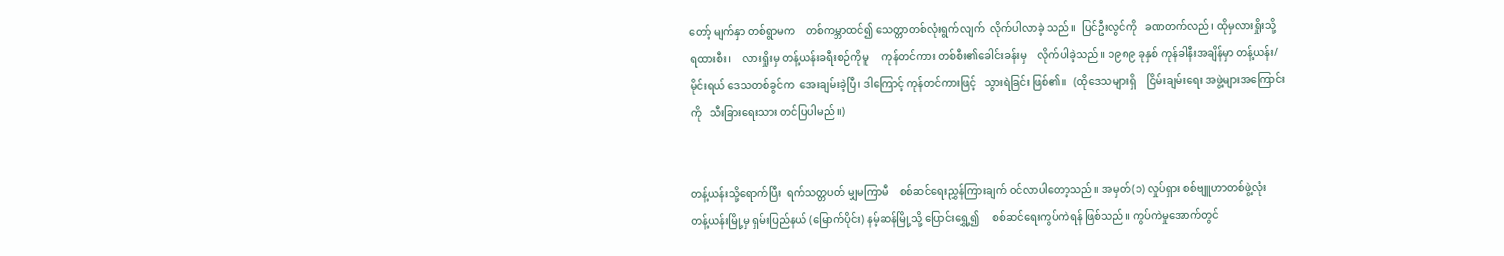တော့် မျက်နှာ တစ်ရွာမက    တစ်ကမ္ဘာထင်၍ သေတ္တာတစ်လုံးရွက်လျက်  လိုက်ပါလာခဲ့ သည်။  ပြင်ဦးလွင်ကို   ခဏတက်လည်၊ ထိုမှလားရှိုးသို့    ရထားစီး၊    လားရှိုးမှ တန့်ယန်းခရီးစဉ်ကိုမူ     ကုန်တင်ကား တစ်စီး၏ခေါင်းခန်းမှ    လိုက်ပါခဲ့သည်။ ၁၉၈၉ ခုနှစ် ကုန်ခါနီးအချိန်မှာ တန့်ယန်း/ မိုင်းရယ် ဒေသတစ်ခွင်က  အေးချမ်းခဲ့ပြီ၊ ဒါကြောင့် ကုန်တင်ကားဖြင့်   သွားရဲခြင်း ဖြစ်၏။   (ထိုဒေသများရှိ    ငြိမ်းချမ်းရေး အဖွဲ့များအကြောင်းကို   သီးခြားရေးသား တင်ပြပါမည်။)


တန့်ယန်းသို့ရောက်ပြီး  ရက်သတ္တပတ် မျှမကြာမီ    စစ်ဆင်ရေးညွှန်ကြားချက် ဝင်လာပါတော့သည်။ အမှတ်(၁) လှုပ်ရှား စစ်ဗျူဟာတစ်ဖွဲ့လုံး     တန့်ယန်းမြို့မှ ရှမ်းပြည်နယ် (မြောက်ပိုင်း) နမ့်ဆန်မြို့သို့ ပြောင်းရွှေ့၍     စစ်ဆင်ရေးကွပ်ကဲရန် ဖြစ်သည်။ ကွပ်ကဲမှုအောက်တွင်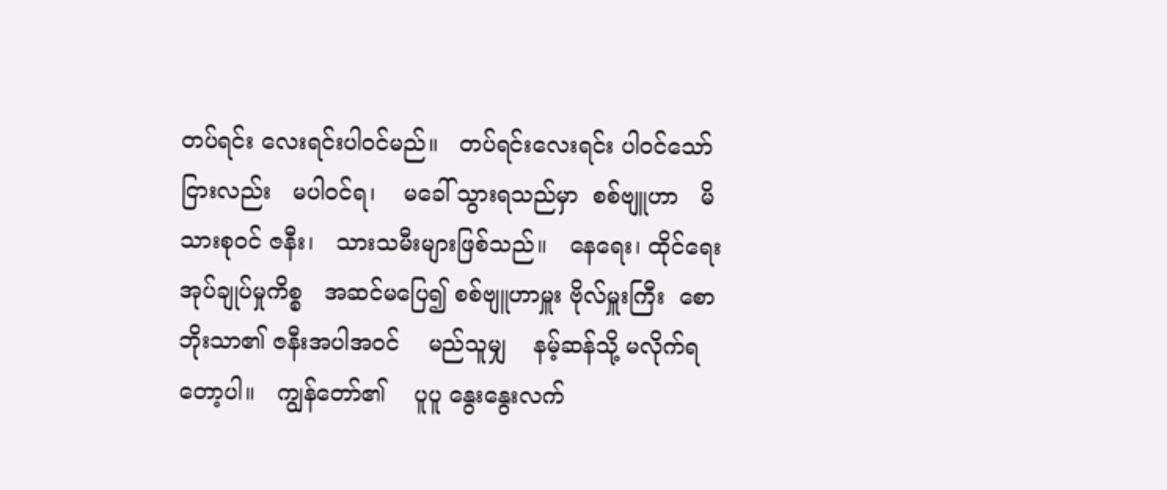တပ်ရင်း လေးရင်းပါဝင်မည်။   တပ်ရင်းလေးရင်း ပါဝင်သော်ငြားလည်း   မပါဝင်ရ၊    မခေါ် သွားရသည်မှာ  စစ်ဗျူဟာ   မိသားစုဝင် ဇနီး၊   သားသမီးများဖြစ်သည်။   နေရေး၊ ထိုင်ရေး  အုပ်ချုပ်မှုကိစ္စ   အဆင်မပြေ၍ စစ်ဗျူဟာမှူး ဗိုလ်မှူးကြီး  စောဘိုးသာ၏ ဇနီးအပါအဝင်    မည်သူမျှ    နမ့်ဆန်သို့ မလိုက်ရတော့ပါ။   ကျွန်တော်၏    ပူပူ နွေးနွေးလက်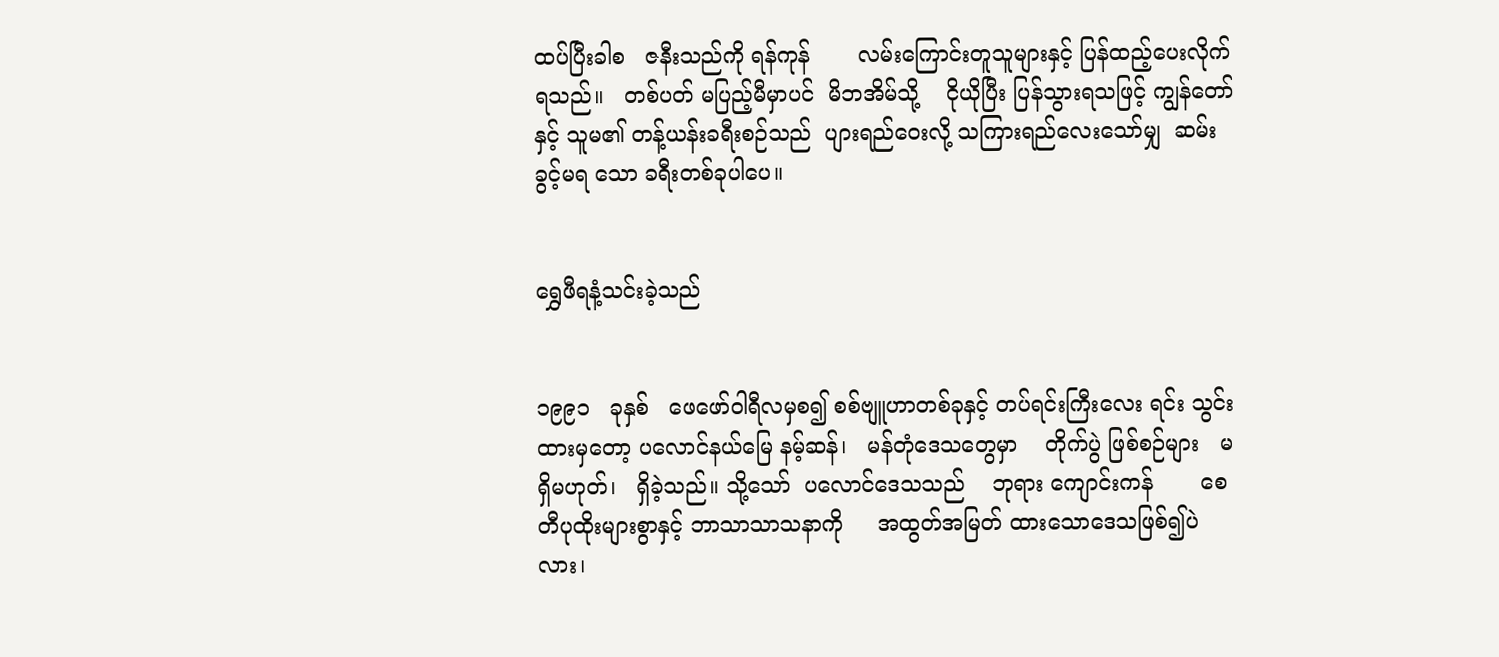ထပ်ပြီးခါစ   ဇနီးသည်ကို ရန်ကုန်       လမ်းကြောင်းတူသူများနှင့် ပြန်ထည့်ပေးလိုက်ရသည်။   တစ်ပတ် မပြည့်မီမှာပင်  မိဘအိမ်သို့    ငိုယိုပြီး ပြန်သွားရသဖြင့် ကျွန်တော်နှင့် သူမ၏ တန့်ယန်းခရီးစဉ်သည်  ပျားရည်ဝေးလို့ သကြားရည်လေးသော်မျှ  ဆမ်းခွင့်မရ သော ခရီးတစ်ခုပါပေ။


ရွှေဖီရနံ့သင်းခဲ့သည်


၁၉၉၁   ခုနှစ်   ဖေဖော်ဝါရီလမှစ၍ စစ်ဗျူဟာတစ်ခုနှင့် တပ်ရင်းကြီးလေး ရင်း သွင်းထားမှတော့ ပလောင်နယ်မြေ နမ့်ဆန်၊   မန်တုံဒေသတွေမှာ    တိုက်ပွဲ ဖြစ်စဉ်များ   မရှိမဟုတ်၊   ရှိခဲ့သည်။ သို့သော်  ပလောင်ဒေသသည်    ဘုရား ကျောင်းကန်       စေတီပုထိုးများစွာနှင့် ဘာသာသာသနာကို     အထွတ်အမြတ် ထားသောဒေသဖြစ်၍ပဲလား၊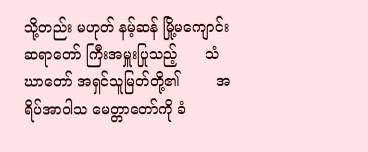သို့တည်း မဟုတ် နမ့်ဆန် မြို့မကျောင်းဆရာတော် ကြီးအမှူးပြုသည့်      သံဃာတော် အရှင်သူမြတ်တို့၏        အရိပ်အာဝါသ မေတ္တာတော်ကို ခံ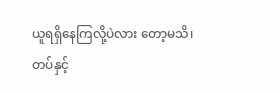ယူရရှိနေကြလို့ပဲလား တော့မသိ၊  တပ်နှင့်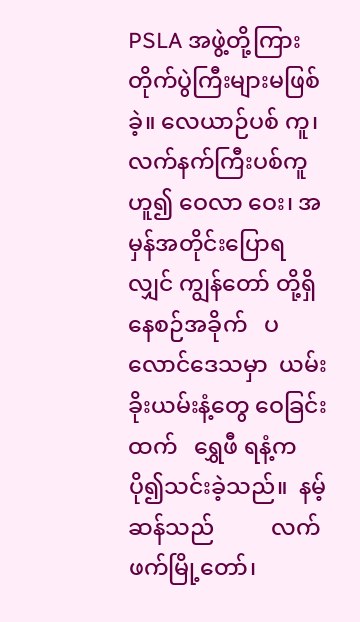PSLA အဖွဲ့တို့ကြား တိုက်ပွဲကြီးများမဖြစ်ခဲ့။ လေယာဉ်ပစ် ကူ၊ လက်နက်ကြီးပစ်ကူဟူ၍ ဝေလာ ဝေး၊ အမှန်အတိုင်းပြောရလျှင် ကျွန်တော် တို့ရှိနေစဉ်အခိုက်   ပလောင်ဒေသမှာ  ယမ်းခိုးယမ်းနံ့တွေ ဝေခြင်းထက်   ရွှေဖီ ရနံ့က ပို၍သင်းခဲ့သည်။  နမ့်ဆန်သည်          လက်ဖက်မြို့တော်၊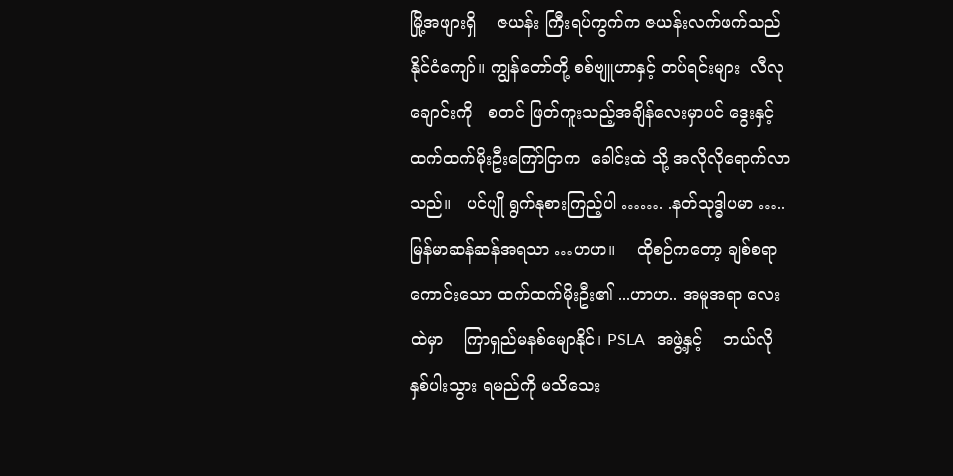မြို့အဖျားရှိ    ဇယန်း ကြီးရပ်ကွက်က ဇယန်းလက်ဖက်သည်    နိုင်ငံကျော်။ ကျွန်တော်တို့ စစ်ဗျူဟာနှင့် တပ်ရင်းများ  လီလုချောင်းကို   စတင် ဖြတ်ကူးသည့်အချိန်လေးမှာပင် ဒွေးနှင့် ထက်ထက်မိုးဦးကြော်ငြာက  ခေါင်းထဲ သို့ အလိုလိုရောက်လာသည်။   ပင်ပျို ရွက်နုစားကြည့်ပါ ……. .နတ်သုဒ္ဓါပမာ ….. မြန်မာဆန်ဆန်အရသာ …ဟဟ။    ထိုစဉ်ကတော့ ချစ်စရာကောင်းသော ထက်ထက်မိုးဦး၏ ...ဟာဟ.. အမူအရာ လေးထဲမှာ    ကြာရှည်မနစ်မျောနိုင်၊ PSLA   အဖွဲ့နှင့်    ဘယ်လိုနှစ်ပါးသွား ရမည်ကို မသိသေး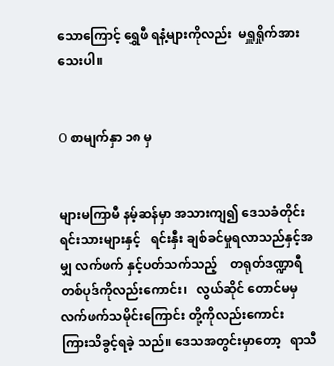သောကြောင့် ရွှေဖီ ရနံ့များကိုလည်း  မရှူရှိုက်အားသေးပါ။


O စာမျက်နှာ ၁၈ မှ


များမကြာမီ နမ့်ဆန်မှာ အသားကျ၍ ဒေသခံတိုင်းရင်းသားများနှင့်   ရင်းနှီး ချစ်ခင်မှုရလာသည်နှင့်အမျှ လက်ဖက် နှင့်ပတ်သက်သည့်    တရုတ်ဒဏ္ဍာရီ တစ်ပုဒ်ကိုလည်းကောင်း၊   လွယ်ဆိုင် တောင်မမှ   လက်ဖက်သမိုင်းကြောင်း တို့ကိုလည်းကောင်း        ကြားသိခွင့်ရခဲ့ သည်။ ဒေသအတွင်းမှာတော့   ရာသီ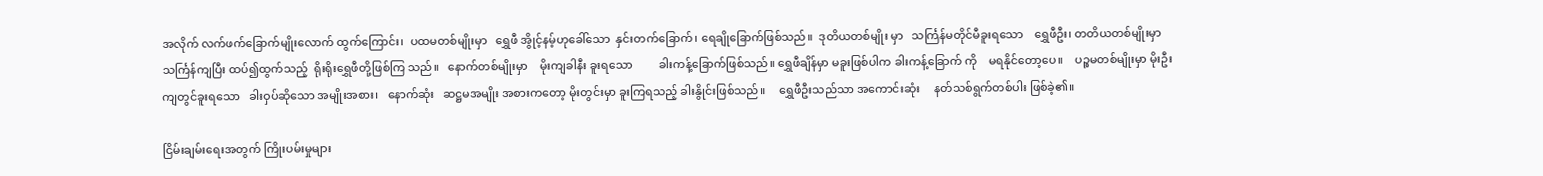အလိုက် လက်ဖက်ခြောက်မျိုးလောက် ထွက်ကြောင်း၊  ပထမတစ်မျိုးမှာ   ရွှေဖီ အွိုင့်နမ့်ဟုခေါ်သော  နှင်းတက်ခြောက်၊ ရေချိုခြောက်ဖြစ်သည်။  ဒုတိယတစ်မျိုး မှာ   သင်္ကြန်မတိုင်မီခူးရသော    ရွှေဖီဦး၊ တတိယတစ်မျိုးမှာ        သင်္ကြန်ကျပြီး ထပ်၍ထွက်သည့်  ရိုးရိုးရွှေဖီတို့ဖြစ်ကြ သည်။   နောက်တစ်မျိုးမှာ    မိုးကျခါနီး ခူးရသော         ခါးကန့်ခြောက်ဖြစ်သည်။ ရွှေဖီချိန်မှာ မခူးဖြစ်ပါက ခါးကန့်ခြောက် ကို    မရနိုင်တော့ပေ။    ပဉ္စမတစ်မျိုးမှာ မိုးဦးကျတွင်ခူးရသော   ခါးဝှပ်ဆိုသော အမျိုးအစား၊   နောက်ဆုံး   ဆဋ္ဌမအမျိုး အစားကတော့ မိုးတွင်းမှာ ခူးကြရသည့် ခါးနွိုင်းဖြစ်သည်။     ရွှေဖီဦးသည်သာ အကောင်းဆုံး     နတ်သစ်ရွက်တစ်ပါး ဖြစ်ခဲ့၏။

ငြိမ်းချမ်းရေးအတွက် ကြိုးပမ်းမှုများ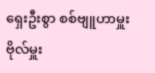ရှေးဦးစွာ စစ်ဗျူဟာမှူး ဗိုလ်မှူး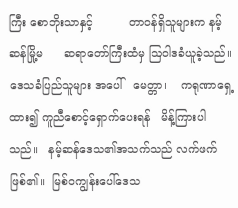ကြီး စောဘိုးသာနှင့်          တာဝန်ရှိသူများက နမ့်ဆန်မြို့မ      ဆရာတော်ကြီးထံမှ ဩဝါဒခံယူခဲ့သည်။  ဒေသခံပြည်သူများ အပေါ်   မေတ္တာ၊    ကရုဏာရှေ့ထား၍ ကူညီစောင့်ရှောက်ပေးရန်   မိန့်ကြားပါ သည်။   နမ့်ဆန်ဒေသ၏အသက်သည် လက်ဖက်ဖြစ်၏။  မြစ်ဝကျွန်းပေါ်ဒေသ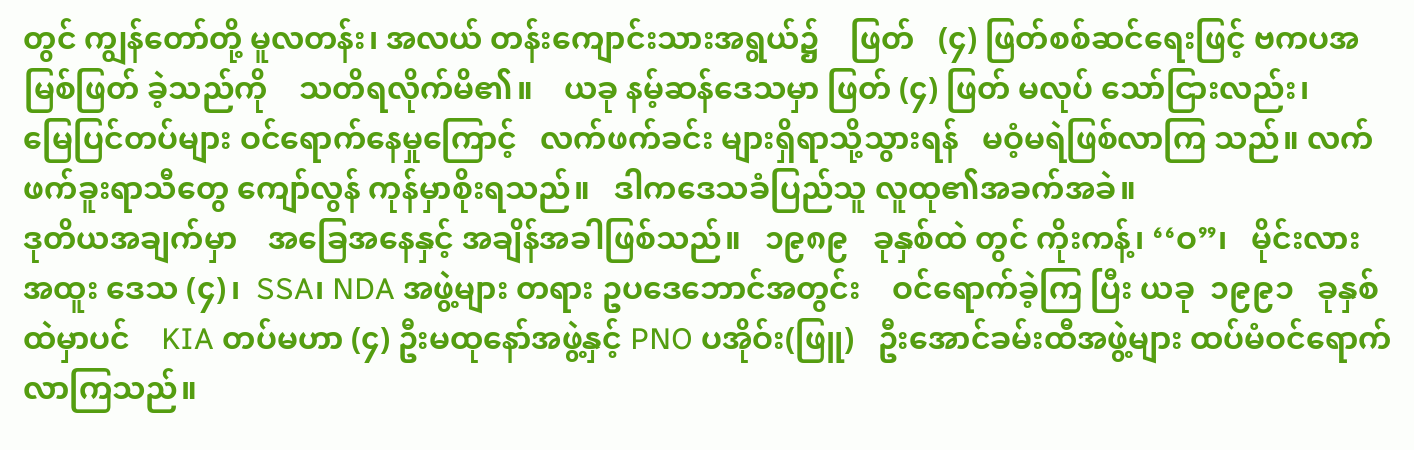တွင် ကျွန်တော်တို့ မူလတန်း၊ အလယ် တန်းကျောင်းသားအရွယ်၌    ဖြတ်   (၄) ဖြတ်စစ်ဆင်ရေးဖြင့် ဗကပအမြစ်ဖြတ် ခဲ့သည်ကို    သတိရလိုက်မိ၏။    ယခု နမ့်ဆန်ဒေသမှာ ဖြတ် (၄) ဖြတ် မလုပ် သော်ငြားလည်း၊          မြေပြင်တပ်များ ဝင်ရောက်နေမှုကြောင့်   လက်ဖက်ခင်း များရှိရာသို့သွားရန်   မဝံ့မရဲဖြစ်လာကြ သည်။ လက်ဖက်ခူးရာသီတွေ ကျော်လွန် ကုန်မှာစိုးရသည်။   ဒါကဒေသခံပြည်သူ လူထု၏အခက်အခဲ။
ဒုတိယအချက်မှာ    အခြေအနေနှင့် အချိန်အခါဖြစ်သည်။   ၁၉၈၉   ခုနှစ်ထဲ တွင် ကိုးကန့်၊ ‘‘ဝ”၊   မိုင်းလား   အထူး ဒေသ (၄)၊  SSA၊ NDA အဖွဲ့များ တရား ဥပဒေဘောင်အတွင်း    ဝင်ရောက်ခဲ့ကြ ပြီး ယခု  ၁၉၉၁   ခုနှစ်ထဲမှာပင်    KIA တပ်မဟာ (၄) ဦးမထုနော်အဖွဲ့နှင့် PNO ပအိုဝ်း(ဖြူ)   ဦးအောင်ခမ်းထီအဖွဲ့များ ထပ်မံဝင်ရောက်လာကြသည်။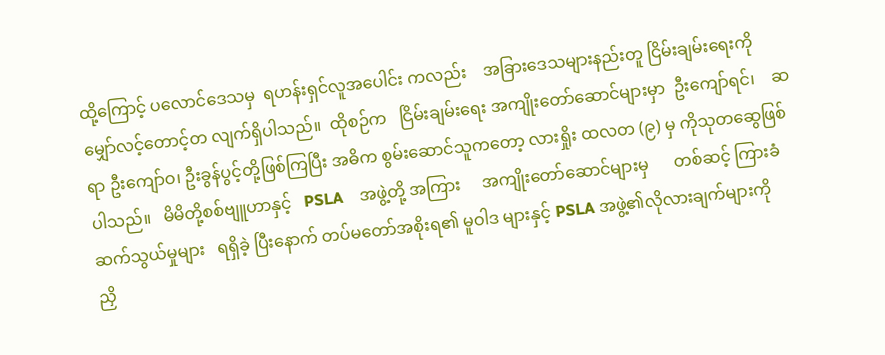ထို့ကြောင့် ပလောင်ဒေသမှ  ရဟန်းရှင်လူအပေါင်း ကလည်း    အခြားဒေသများနည်းတူ ငြိမ်းချမ်းရေးကို    မျှော်လင့်တောင့်တ လျက်ရှိပါသည်။  ထိုစဉ်က   ငြိမ်းချမ်းရေး အကျိုးတော်ဆောင်များမှာ  ဦးကျော်ရင်၊    ဆရာ ဦးကျော်ဝ၊ ဦးခွန်ပွင့်တို့ဖြစ်ကြပြီး အဓိက စွမ်းဆောင်သူကတော့ လားရှိုး ထလတ (၉) မှ ကိုသုတဆွေဖြစ်ပါသည်။   မိမိတို့စစ်ဗျူဟာနှင့်   PSLA    အဖွဲ့တို့ အကြား     အကျိုးတော်ဆောင်များမှ      တစ်ဆင့် ကြားခံဆက်သွယ်မှုများ   ရရှိခဲ့ ပြီးနောက် တပ်မတော်အစိုးရ၏ မူဝါဒ များနှင့် PSLA အဖွဲ့၏လိုလားချက်များကို         ညှိ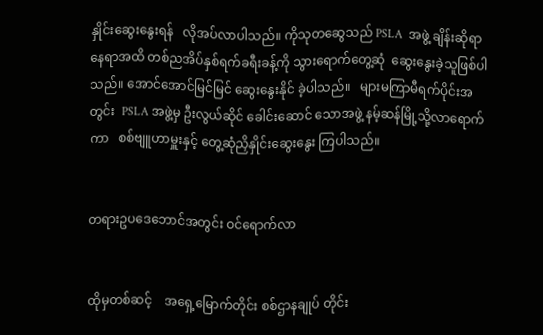နှိုင်းဆွေးနွေးရန်   လိုအပ်လာပါသည်။ ကိုသုတဆွေသည် PSLA  အဖွဲ့ ချိန်းဆိုရာ နေရာအထိ တစ်ညအိပ်နှစ်ရက်ခရီးခန့်ကို သွားရောက်တွေ့ဆုံ  ဆွေးနွေးခဲ့သူဖြစ်ပါ သည်။ အောင်အောင်မြင်မြင် ဆွေးနွေးနိုင် ခဲ့ပါသည်။   များမကြာမီရက်ပိုင်းအတွင်း  PSLA အဖွဲ့မှ ဦးလွယ်ဆိုင် ခေါင်းဆောင် သောအဖွဲ့ နမ့်ဆန်မြို့သို့လာရောက်ကာ   စစ်ဗျူဟာမှူးနှင့် တွေ့ဆုံညှိနှိုင်းဆွေးနွေး ကြပါသည်။


တရားဥပဒေဘောင်အတွင်း ဝင်ရောက်လာ


ထိုမှတစ်ဆင့်    အရှေ့မြောက်တိုင်း စစ်ဌာနချုပ် တိုင်း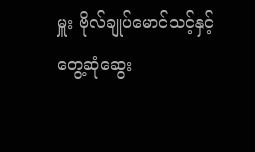မှူး ဗိုလ်ချုပ်မောင်သင့်နှင့် တွေ့ဆုံဆွေး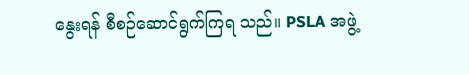နွေးရန် စီစဉ်ဆောင်ရွက်ကြရ သည်။ PSLA အဖွဲ့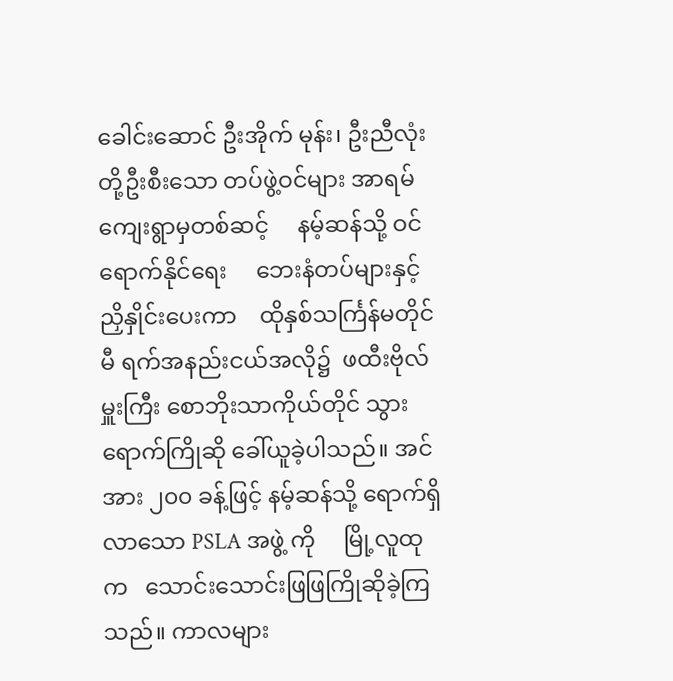ခေါင်းဆောင် ဦးအိုက် မုန်း၊ ဦးညီလုံးတို့ဦးစီးသော တပ်ဖွဲ့ဝင်များ အာရမ်ကျေးရွာမှတစ်ဆင့်     နမ့်ဆန်သို့ ဝင်ရောက်နိုင်ရေး     ဘေးနံတပ်များနှင့် ညှိနှိုင်းပေးကာ    ထိုနှစ်သင်္ကြန်မတိုင်မီ ရက်အနည်းငယ်အလို၌  ဖထီးဗိုလ်မှူးကြီး စောဘိုးသာကိုယ်တိုင် သွားရောက်ကြိုဆို ခေါ်ယူခဲ့ပါသည်။ အင်အား ၂၀၀ ခန့်ဖြင့် နမ့်ဆန်သို့ ရောက်ရှိလာသော PSLA အဖွဲ့ ကို     မြို့လူထုက   သောင်းသောင်းဖြဖြကြိုဆိုခဲ့ကြသည်။ ကာလများ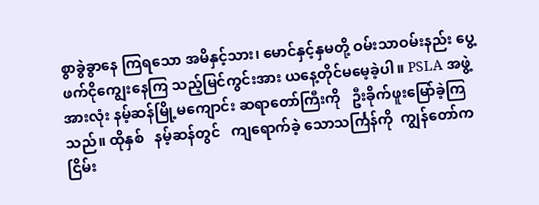စွာခွဲခွာနေ ကြရသော အမိနှင့်သား၊ မောင်နှင့်နှမတို့ ဝမ်းသာဝမ်းနည်း ပွေ့ဖက်ငိုကျွေးနေကြ သည့်မြင်ကွင်းအား ယနေ့တိုင်မမေ့ခဲ့ပါ။ PSLA အဖွဲ့အားလုံး နမ့်ဆန်မြို့မကျောင်း ဆရာတော်ကြီးကို   ဦးခိုက်ဖူးမြော်ခဲ့ကြ သည်။ ထိုနှစ်   နမ့်ဆန်တွင်   ကျရောက်ခဲ့ သောသင်္ကြန်ကို  ကျွန်တော်က   ငြိမ်း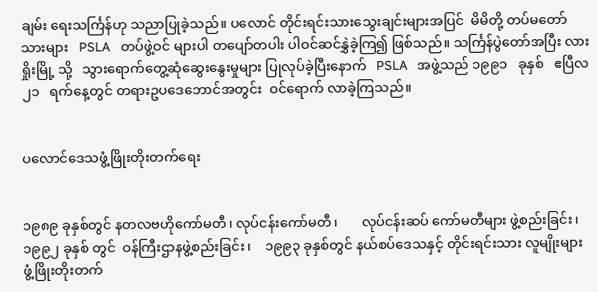ချမ်း ရေးသင်္ကြန်ဟု သညာပြုခဲ့သည်။ ပလောင် တိုင်းရင်းသားသွေးချင်းများအပြင်  မိမိတို့ တပ်မတော်သားများ   PSLA   တပ်ဖွဲ့ဝင် များပါ တပျော်တပါး ပါဝင်ဆင်နွှဲခဲ့ကြ၍ ဖြစ်သည်။ သင်္ကြန်ပွဲတော်အပြီး လားရှိုးမြို့ သို့   သွားရောက်တွေ့ဆုံဆွေးနွေးမှုများ ပြုလုပ်ခဲ့ပြီးနောက်   PSLA   အဖွဲ့သည် ၁၉၉၁   ခုနှစ်   ဧပြီလ  ၂၁   ရက်နေ့တွင် တရားဥပဒေဘောင်အတွင်း  ဝင်ရောက် လာခဲ့ကြသည်။


ပလောင်ဒေသဖွံ့ဖြိုးတိုးတက်ရေး


၁၉၈၉ ခုနှစ်တွင် နတလဗဟိုကော်မတီ၊ လုပ်ငန်းကော်မတီ၊       လုပ်ငန်းဆပ် ကော်မတီများ ဖွဲ့စည်းခြင်း၊ ၁၉၉၂ ခုနှစ် တွင်  ဝန်ကြီးဌာနဖွဲ့စည်းခြင်း၊    ၁၉၉၃ ခုနှစ်တွင် နယ်စပ်ဒေသနှင့် တိုင်းရင်းသား လူမျိုးများ ဖွံ့ဖြိုးတိုးတက်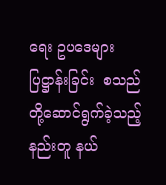ရေး ဥပဒေများ ပြဋ္ဌာန်းခြင်း  စသည်တို့ဆောင်ရွက်ခဲ့သည့် နည်းတူ နယ်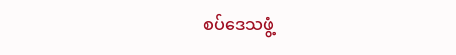စပ်ဒေသဖွံ့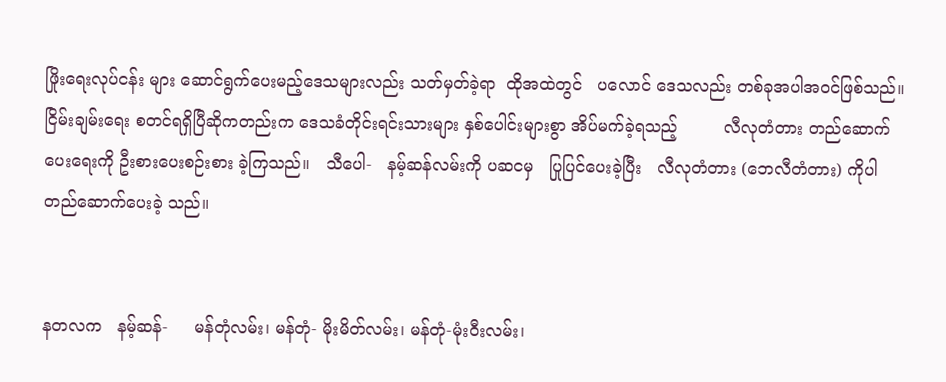ဖြိုးရေးလုပ်ငန်း များ ဆောင်ရွက်ပေးမည့်ဒေသများလည်း သတ်မှတ်ခဲ့ရာ  ထိုအထဲတွင်   ပလောင် ဒေသလည်း တစ်ခုအပါအဝင်ဖြစ်သည်။ ငြိမ်းချမ်းရေး စတင်ရရှိပြီဆိုကတည်းက ဒေသခံတိုင်းရင်းသားများ နှစ်ပေါင်းများစွာ အိပ်မက်ခဲ့ရသည့်         လီလုတံတား တည်ဆောက်ပေးရေးကို ဦးစားပေးစဉ်းစား ခဲ့ကြသည်။   သီပေါ-   နမ့်ဆန်လမ်းကို ပဆငမှ   ပြုပြင်ပေးခဲ့ပြီး   လီလုတံတား (ဘေလီတံတား) ကိုပါ တည်ဆောက်ပေးခဲ့ သည်။


နတလက   နမ့်ဆန်-     မန်တုံလမ်း၊ မန်တုံ- မိုးမိတ်လမ်း၊ မန်တုံ-မုံးဝီးလမ်း၊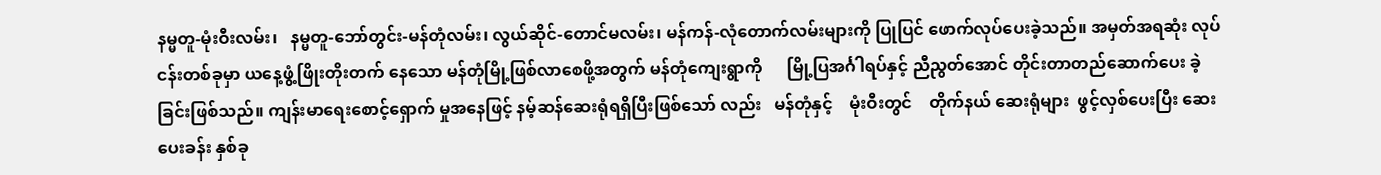နမ္မတူ-မုံးဝီးလမ်း၊   နမ္မတူ-ဘော်တွင်း-မန်တုံလမ်း၊ လွယ်ဆိုင်-တောင်မလမ်း၊ မန်ကန်-လုံတောက်လမ်းများကို ပြုပြင် ဖောက်လုပ်ပေးခဲ့သည်။ အမှတ်အရဆုံး လုပ်ငန်းတစ်ခုမှာ ယနေ့ဖွံ့ဖြိုးတိုးတက် နေသော မန်တုံမြို့ဖြစ်လာစေဖို့အတွက် မန်တုံကျေးရွာကို      မြို့ပြအင်္ဂါရပ်နှင့် ညီညွတ်အောင် တိုင်းတာတည်ဆောက်ပေး ခဲ့ခြင်းဖြစ်သည်။ ကျန်းမာရေးစောင့်ရှောက် မှုအနေဖြင့် နမ့်ဆန်ဆေးရုံရရှိပြီးဖြစ်သော် လည်း   မန်တုံနှင့်    မုံးဝီးတွင်    တိုက်နယ် ဆေးရုံများ  ဖွင့်လှစ်ပေးပြီး ဆေးပေးခန်း နှစ်ခု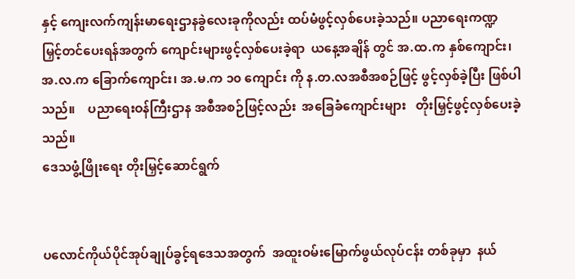နှင့် ကျေးလက်ကျန်းမာရေးဌာနခွဲလေးခုကိုလည်း ထပ်မံဖွင့်လှစ်ပေးခဲ့သည်။ ပညာရေးကဏ္ဍ  မြှင့်တင်ပေးရန်အတွက် ကျောင်းများဖွင့်လှစ်ပေးခဲ့ရာ  ယနေ့အချိန် တွင် အ.ထ.က နှစ်ကျောင်း၊ အ.လ.က ခြောက်ကျောင်း၊ အ.မ.က ၁၀ ကျောင်း ကို န.တ.လအစီအစဉ်ဖြင့် ဖွင့်လှစ်ခဲ့ပြီး ဖြစ်ပါသည်။    ပညာရေးဝန်ကြီးဌာန အစီအစဉ်ဖြင့်လည်း  အခြေခံကျောင်းများ   တိုးမြှင့်ဖွင့်လှစ်ပေးခဲ့သည်။
ဒေသဖွံ့ဖြိုးရေး တိုးမြှင့်ဆောင်ရွက်


ပလောင်ကိုယ်ပိုင်အုပ်ချုပ်ခွင့်ရဒေသအတွက်  အထူးဝမ်းမြောက်ဖွယ်လုပ်ငန်း တစ်ခုမှာ  နယ်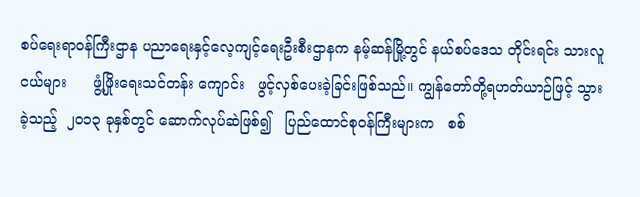စပ်ရေးရာဝန်ကြီးဌာန ပညာရေးနှင့်လေ့ကျင့်ရေးဦးစီးဌာနက နမ့်ဆန်မြို့တွင် နယ်စပ်ဒေသ တိုင်းရင်း သားလူငယ်များ      ဖွံ့ဖြိုးရေးသင်တန်း ကျောင်း   ဖွင့်လှစ်ပေးခဲ့ခြင်းဖြစ်သည်။ ကျွန်တော်တို့ရဟတ်ယာဉ်ဖြင့် သွားခဲ့သည့်  ၂၀၁၃ ခုနှစ်တွင် ဆောက်လုပ်ဆဲဖြစ်၍   ပြည်ထောင်စုဝန်ကြီးများက   စစ်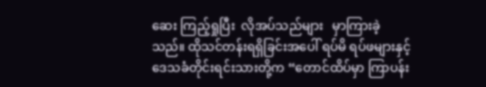ဆေး ကြည့်ရှုပြီး  လိုအပ်သည်များ   မှာကြားခဲ့ သည်။ ထိုသင်တန်းရရှိခြင်းအပေါ် ရပ်မိ ရပ်ဖများနှင့်    ဒေသခံတိုင်းရင်းသားတို့က “တောင်ထိပ်မှာ ကြာပန်း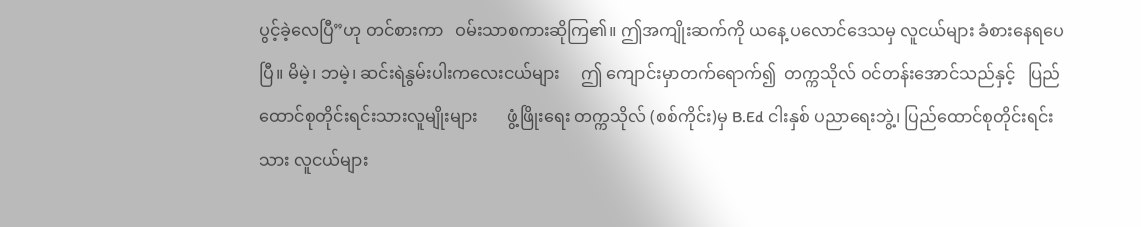ပွင့်ခဲ့လေပြီ”ဟု တင်စားကာ   ဝမ်းသာစကားဆိုကြ၏။ ဤအကျိုးဆက်ကို ယနေ့ ပလောင်ဒေသမှ လူငယ်များ ခံစားနေရပေပြီ။ မိမဲ့၊ ဘမဲ့၊ ဆင်းရဲနွမ်းပါးကလေးငယ်များ     ဤ ကျောင်းမှာတက်ရောက်၍  တက္ကသိုလ် ဝင်တန်းအောင်သည်နှင့်   ပြည်ထောင်စုတိုင်းရင်းသားလူမျိုးများ       ဖွံ့ဖြိုးရေး တက္ကသိုလ် (စစ်ကိုင်း)မှ B.Ed ငါးနှစ် ပညာရေးဘွဲ့၊ ပြည်ထောင်စုတိုင်းရင်းသား လူငယ်များ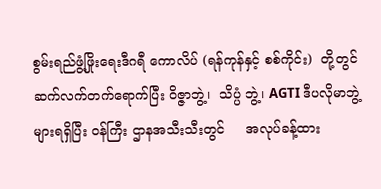စွမ်းရည်ဖွံ့ဖြိုးရေးဒီဂရီ ကောလိပ် (ရန်ကုန်နှင့် စစ်ကိုင်း)  တို့တွင် ဆက်လက်တက်ရောက်ပြီး ဝိဇ္ဇာဘွဲ့၊  သိပ္ပံ ဘွဲ့၊ AGTI ဒီပလိုမာဘွဲ့များရရှိပြီး ဝန်ကြီး ဌာနအသီးသီးတွင်     အလုပ်ခန့်ထား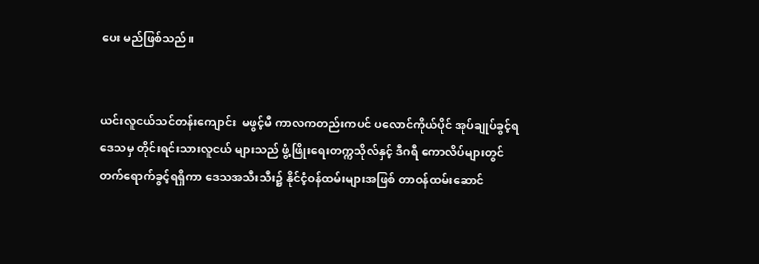ပေး မည်ဖြစ်သည်။


ယင်းလူငယ်သင်တန်းကျောင်း  မဖွင့်မီ ကာလကတည်းကပင် ပလောင်ကိုယ်ပိုင် အုပ်ချုပ်ခွင့်ရဒေသမှ တိုင်းရင်းသားလူငယ် များသည် ဖွံ့ဖြိုးရေးတက္ကသိုလ်နှင့် ဒီဂရီ ကောလိပ်များတွင် တက်ရောက်ခွင့်ရရှိကာ ဒေသအသီးသီး၌ နိုင်ငံ့ဝန်ထမ်းများအဖြစ် တာဝန်ထမ်းဆောင်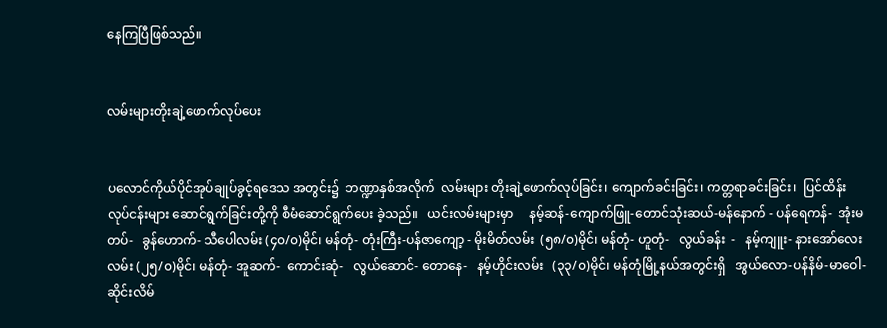နေကြပြီဖြစ်သည်။


လမ်းများတိုးချဲ့ဖောက်လုပ်ပေး


ပလောင်ကိုယ်ပိုင်အုပ်ချုပ်ခွင့်ရဒေသ အတွင်း၌  ဘဏ္ဍာနှစ်အလိုက်  လမ်းများ တိုးချဲ့ဖောက်လုပ်ခြင်း၊ ကျောက်ခင်းခြင်း၊ ကတ္တရာခင်းခြင်း၊  ပြင်ထိန်းလုပ်ငန်းများ ဆောင်ရွက်ခြင်းတို့ကို စီမံဆောင်ရွက်ပေး ခဲ့သည်။   ယင်းလမ်းများမှာ     နမ့်ဆန်-ကျောက်ဖြူ-တောင်သုံးဆယ်-မန်နောက် - ပန်ရေကန်-  အုံးမတပ်-   ခွန်ဟောက်- သီပေါလမ်း (၄၀/၀)မိုင်၊ မန်တုံ- တုံးကြီး-ပန်ဇာကျော့ - မိုးမိတ်လမ်း  (၅၈/၀)မိုင်၊ မန်တုံ- ဟူတုံ-   လွယ်ခန်း  -   နမ့်ကျူး- နားအော်လေးလမ်း (၂၅/၀)မိုင်၊ မန်တုံ- အူဆက်-  ကောင်းဆုံ-   လွယ်ဆောင်- တောနေ-   နမ့်ဟိုင်းလမ်း   (၃၃/၀)မိုင်၊ မန်တုံမြို့နယ်အတွင်းရှိ   အွယ်လော-ပန်နိမ်-မာဝေါ-ဆိုင်းလိမ်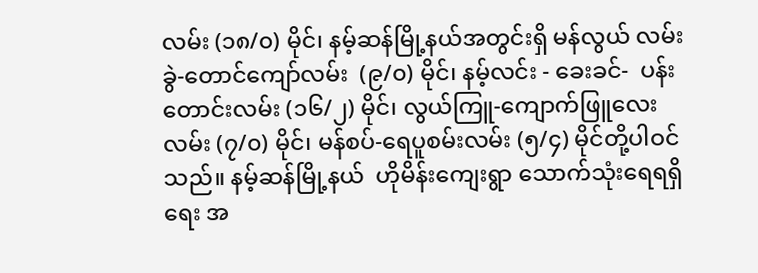လမ်း (၁၈/၀) မိုင်၊ နမ့်ဆန်မြို့နယ်အတွင်းရှိ မန်လွယ် လမ်းခွဲ-တောင်ကျော်လမ်း  (၉/၀) မိုင်၊ နမ့်လင်း - ခေးခင်-  ပန်းတောင်းလမ်း (၁၆/၂) မိုင်၊ လွယ်ကြူ-ကျောက်ဖြူလေး လမ်း (၇/၀) မိုင်၊ မန်စပ်-ရေပူစမ်းလမ်း (၅/၄) မိုင်တို့ပါဝင်သည်။ နမ့်ဆန်မြို့နယ်  ဟိုမိန်းကျေးရွာ သောက်သုံးရေရရှိရေး အ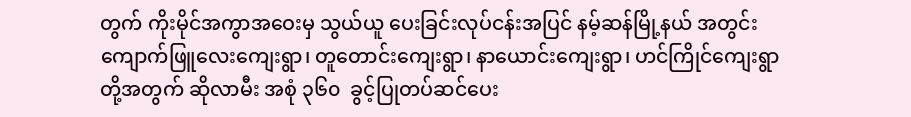တွက် ကိုးမိုင်အကွာအဝေးမှ သွယ်ယူ ပေးခြင်းလုပ်ငန်းအပြင် နမ့်ဆန်မြို့နယ် အတွင်း       ကျောက်ဖြူလေးကျေးရွာ၊ တူတောင်းကျေးရွာ၊ နာယောင်းကျေးရွာ၊ ဟင်ကြိုင်ကျေးရွာတို့အတွက် ဆိုလာမီး အစုံ ၃၆၀  ခွင့်ပြုတပ်ဆင်ပေး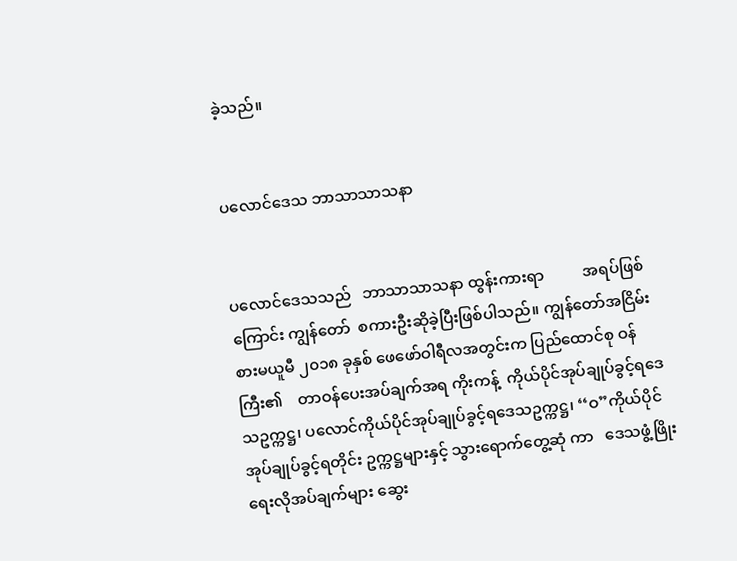ခဲ့သည်။


ပလောင်ဒေသ ဘာသာသာသနာ


ပလောင်ဒေသသည်   ဘာသာသာသနာ ထွန်းကားရာ          အရပ်ဖြစ်ကြောင်း ကျွန်တော်  စကားဦးဆိုခဲ့ပြီးဖြစ်ပါသည်။ ကျွန်တော်အငြိမ်းစားမယူမီ ၂၀၁၈ ခုနှစ် ဖေဖော်ဝါရီလအတွင်းက ပြည်ထောင်စု ဝန်ကြီး၏    တာဝန်ပေးအပ်ချက်အရ ကိုးကန့်  ကိုယ်ပိုင်အုပ်ချုပ်ခွင့်ရဒေသဥက္ကဋ္ဌ၊ ပလောင်ကိုယ်ပိုင်အုပ်ချုပ်ခွင့်ရဒေသဥက္ကဋ္ဌ၊ ‘‘ဝ”ကိုယ်ပိုင်အုပ်ချုပ်ခွင့်ရတိုင်း ဥက္ကဋ္ဌများနှင့် သွားရောက်တွေ့ဆုံ ကာ   ဒေသဖွံ့ဖြိုးရေးလိုအပ်ချက်များ ဆွေး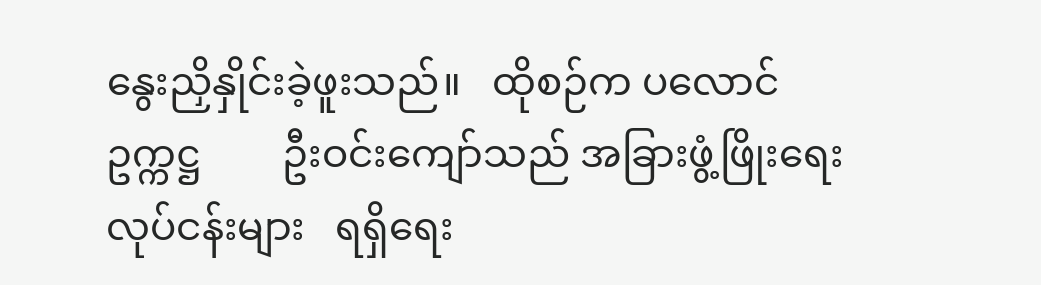နွေးညှိနှိုင်းခဲ့ဖူးသည်။   ထိုစဉ်က ပလောင်ဥက္ကဋ္ဌ        ဦးဝင်းကျော်သည် အခြားဖွံ့ဖြိုးရေးလုပ်ငန်းများ   ရရှိရေး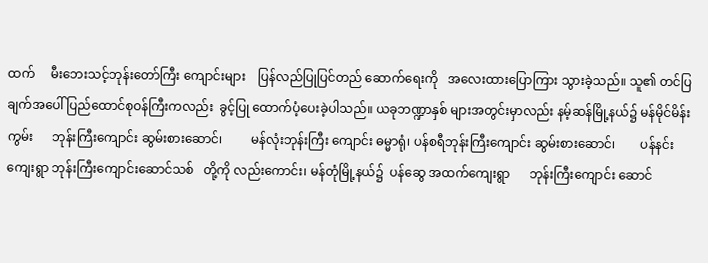ထက်     မီးဘေးသင့်ဘုန်းတော်ကြီး ကျောင်းများ    ပြန်လည်ပြုပြင်တည် ဆောက်ရေးကို   အလေးထားပြောကြား သွားခဲ့သည်။ သူ၏ တင်ပြချက်အပေါ် ပြည်ထောင်စုဝန်ကြီးကလည်း  ခွင့်ပြု ထောက်ပံ့ပေးခဲ့ပါသည်။ ယခုဘဏ္ဍာနှစ် များအတွင်းမှာလည်း နမ့်ဆန်မြို့နယ်၌ မန်မိုင်မိန်းကွမ်း      ဘုန်းကြီးကျောင်း ဆွမ်းစားဆောင်၊         မန်လုံးဘုန်းကြီး ကျောင်း ဓမ္မာရုံ၊ ပန်စရီဘုန်းကြီးကျောင်း ဆွမ်းစားဆောင်၊        ပန်နင်းကျေးရွာ ဘုန်းကြီးကျောင်းဆောင်သစ်   တို့ကို လည်းကောင်း၊ မန်တုံမြို့နယ်၌  ပန်ဆွေ အထက်ကျေးရွာ      ဘုန်းကြီးကျောင်း ဆောင်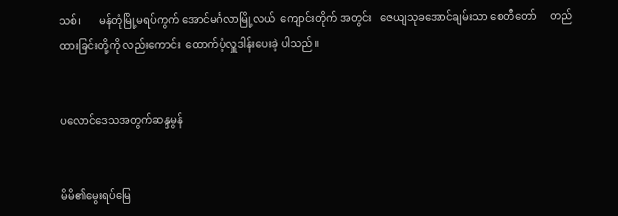သစ်၊       မန်တုံမြို့မရပ်ကွက် အောင်မင်္ဂလာမြို့လယ်  ကျောင်းတိုက် အတွင်း   ဇေယျသုခအောင်ချမ်းသာ စေတီတော်     တည်ထားခြင်းတို့ကို လည်းကောင်း  ထောက်ပံ့လှူဒါန်းပေးခဲ့ ပါသည်။


ပလောင်ဒေသအတွက်ဆန္ဒမွန်


မိမိ၏မွေးရပ်မြေ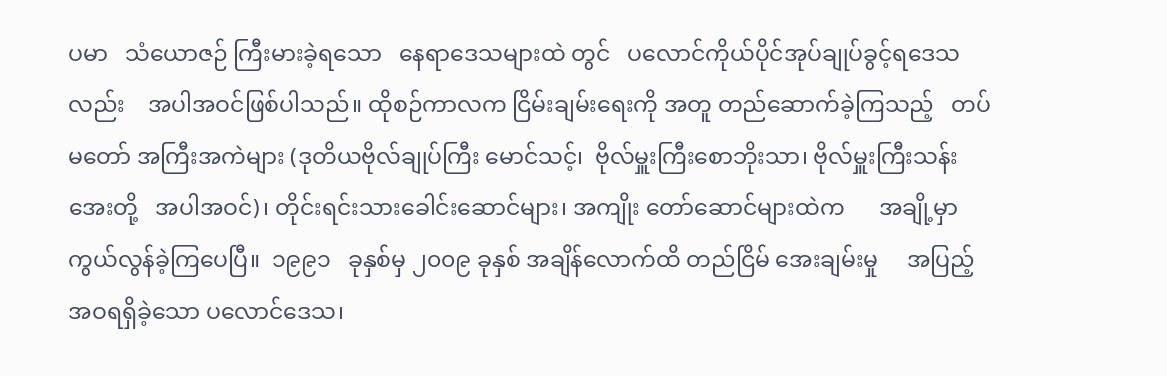ပမာ   သံယောဇဉ် ကြီးမားခဲ့ရသော   နေရာဒေသများထဲ တွင်   ပလောင်ကိုယ်ပိုင်အုပ်ချုပ်ခွင့်ရဒေသလည်း    အပါအဝင်ဖြစ်ပါသည်။ ထိုစဉ်ကာလက ငြိမ်းချမ်းရေးကို အတူ တည်ဆောက်ခဲ့ကြသည့်   တပ်မတော် အကြီးအကဲများ (ဒုတိယဗိုလ်ချုပ်ကြီး မောင်သင့်၊  ဗိုလ်မှူးကြီးစောဘိုးသာ၊ ဗိုလ်မှူးကြီးသန်းအေးတို့   အပါအဝင်)၊ တိုင်းရင်းသားခေါင်းဆောင်များ၊ အကျိုး တော်ဆောင်များထဲက      အချို့မှာ ကွယ်လွန်ခဲ့ကြပေပြီ။  ၁၉၉၁   ခုနှစ်မှ ၂၀၀၉ ခုနှစ် အချိန်လောက်ထိ တည်ငြိမ် အေးချမ်းမှု     အပြည့်အဝရရှိခဲ့သော ပလောင်ဒေသ၊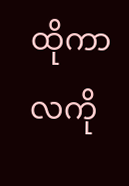ထိုကာလကို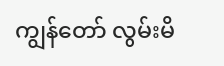ကျွန်တော် လွမ်းမိ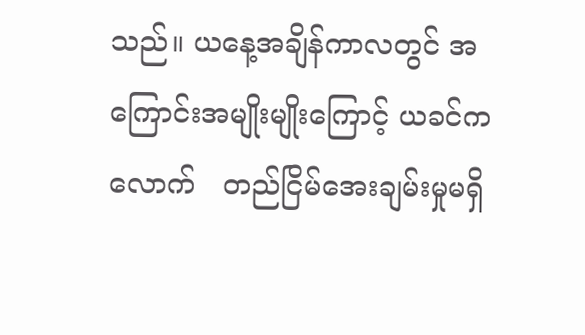သည်။ ယနေ့အချိန်ကာလတွင် အကြောင်းအမျိုးမျိုးကြောင့် ယခင်က လောက်   တည်ငြိမ်အေးချမ်းမှုမရှိ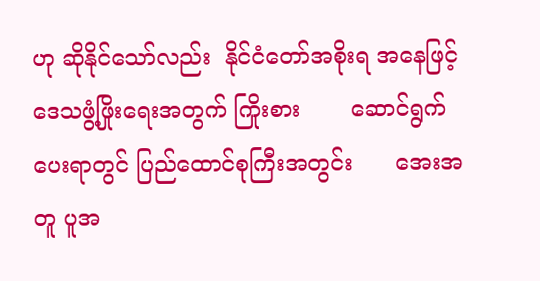ဟု ဆိုနိုင်သော်လည်း  နိုင်ငံတော်အစိုးရ အနေဖြင့်    ဒေသဖွံ့ဖြိုးရေးအတွက် ကြိုးစား       ဆောင်ရွက်ပေးရာတွင် ပြည်ထောင်စုကြီးအတွင်း      အေးအတူ ပူအ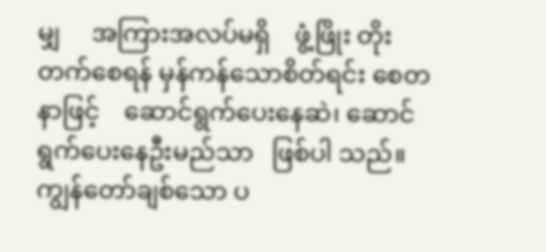မျှ     အကြားအလပ်မရှိ    ဖွံ့ဖြိုး တိုးတက်စေရန် မှန်ကန်သောစိတ်ရင်း စေတနာဖြင့်    ဆောင်ရွက်ပေးနေဆဲ၊ ဆောင်ရွက်ပေးနေဦးမည်သာ   ဖြစ်ပါ သည်။ ကျွန်တော်ချစ်သော ပ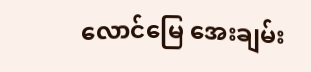လောင်မြေ အေးချမ်း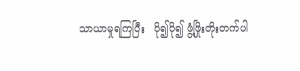သာယာမှုရကြပြီး   ပို၍ပို၍ ဖွံ့ဖြိုးတိုးတက်ပါ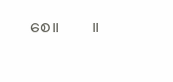စေ။        ။